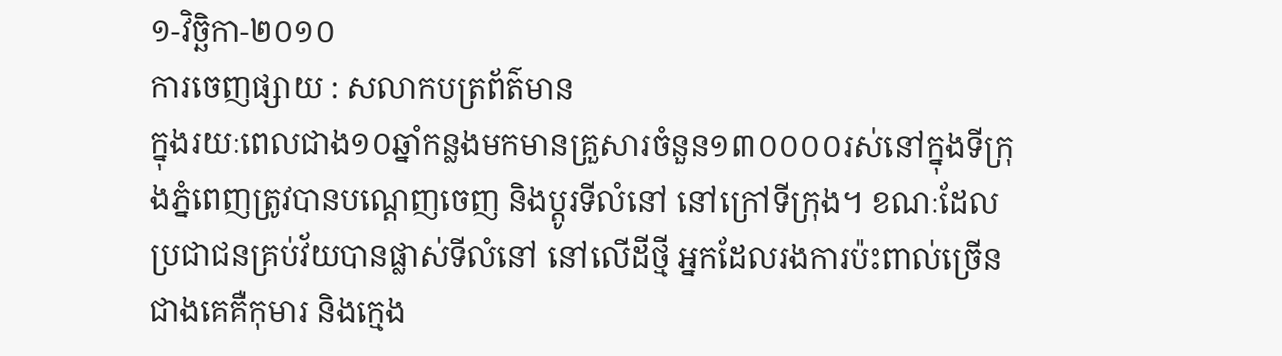១-វិច្ឆិកា-២០១០
ការចេញផ្សាយ : សលាកបត្រព័ត៌មាន
ក្នុងរយៈពេលជាង១០ឆ្នាំកន្លងមកមានគ្រួសារចំនួន១៣០០០០រស់នៅក្នុងទីក្រុងភ្នំពេញត្រូវបានបណ្តេញចេញ និងប្តូរទីលំនៅ នៅក្រៅទីក្រុង។ ខណៈដែលប្រជាជនគ្រប់វ័យបានផ្លាស់ទីលំនៅ នៅលើដីថ្មី អ្នកដែលរងការប៉ះពាល់ច្រើនជាងគេគឺកុមារ និងក្មេង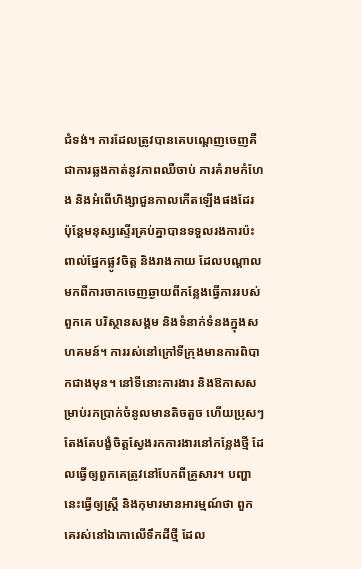ជំទង់។ ការដែលត្រូវបានគេបណ្តេញចេញគឺជាការឆ្លងកាត់នូវភាពឈឺចាប់ ការគំរាមកំហែង និងអំពើហិង្សាជួនកាលកើតឡើងផងដែរ ប៉ុន្តែមនុស្សស្ទើរគ្រប់គ្នាបានទទួលរងការប៉ះពាល់ផ្នែកផ្លូវចិត្ត និងរាងកាយ ដែលបណ្តាលមកពីការចាកចេញឆ្ងាយពីកន្លែងធ្វើការរបស់ពួកគេ បរិស្ថានសង្គម និងទំនាក់ទំនងក្នុងសហគមន៍។ ការរស់នៅក្រៅទីក្រុងមានការពិបាកជាងមុន។ នៅទីនោះការងារ និងឱកាសសម្រាប់រកប្រាក់ចំនូលមានតិចតួច ហើយប្រុសៗតែងតែបង្ខំចិត្តស្វែងរកការងារនៅកន្លែងថ្មី ដែលធ្វើឲ្យពួកគេត្រូវនៅបែកពីគ្រួសារ។ បញ្ហានេះធ្វើឲ្យស្ត្រី និងកុមារមានអារម្មណ៍ថា ពួកគេរស់នៅឯកោលើទឹកដីថ្មី ដែល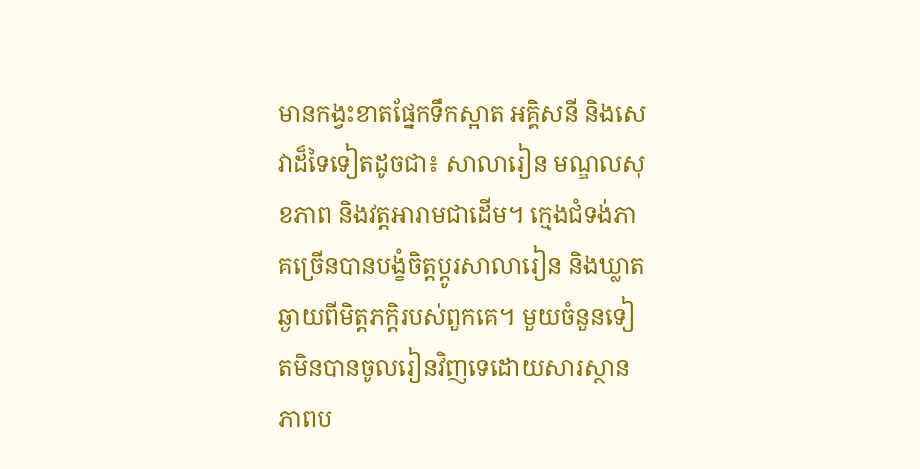មានកង្វះខាតផ្នែកទឹកស្អាត អគ្គិសនី និងសេវាដ៏ទៃទៀតដូចជា៖ សាលារៀន មណ្ឌលសុខភាព និងវត្តអារាមជាដើម។ ក្មេងជំទង់ភាគច្រើនបានបង្ខំចិត្តប្តូរសាលារៀន និងឃ្លាតឆ្ងាយពីមិត្តភក្តិរបស់ពួកគេ។ មួយចំនួនទៀតមិនបានចូលរៀនវិញទេដោយសារស្ថានភាពប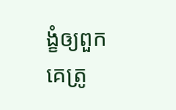ង្ខំឲ្យពួកគេត្រូ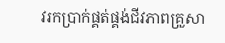វរកប្រាក់ផ្គត់ផ្គង់ជីវភាពគ្រួសា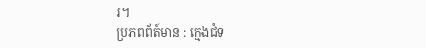រ។
ប្រភពព័ត៍មាន : ក្មេងជំទ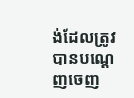ង់ដែលត្រូវបានបណ្តេញចេញ